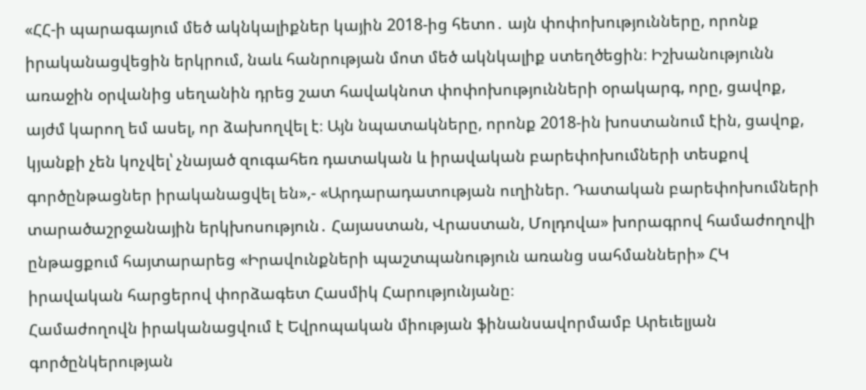«ՀՀ-ի պարագայում մեծ ակնկալիքներ կային 2018-ից հետո․ այն փոփոխությունները, որոնք իրականացվեցին երկրում, նաև հանրության մոտ մեծ ակնկալիք ստեղծեցին։ Իշխանությունն առաջին օրվանից սեղանին դրեց շատ հավակնոտ փոփոխությունների օրակարգ, որը, ցավոք, այժմ կարող եմ ասել, որ ձախողվել է։ Այն նպատակները, որոնք 2018-ին խոստանում էին, ցավոք, կյանքի չեն կոչվել՝ չնայած զուգահեռ դատական և իրավական բարեփոխումների տեսքով գործընթացներ իրականացվել են»,- «Արդարադատության ուղիներ. Դատական բարեփոխումների տարածաշրջանային երկխոսություն․ Հայաստան, Վրաստան, Մոլդովա» խորագրով համաժողովի ընթացքում հայտարարեց «Իրավունքների պաշտպանություն առանց սահմանների» ՀԿ իրավական հարցերով փորձագետ Հասմիկ Հարությունյանը։
Համաժողովն իրականացվում է Եվրոպական միության ֆինանսավորմամբ Արեւելյան գործընկերության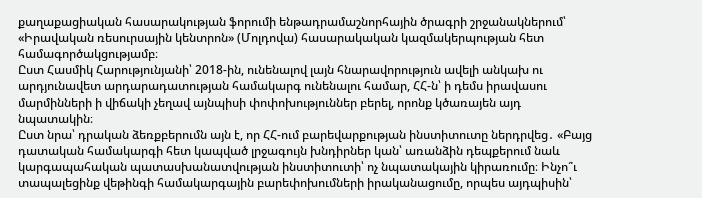քաղաքացիական հասարակության ֆորումի ենթադրամաշնորհային ծրագրի շրջանակներում՝ «Իրավական ռեսուրսային կենտրոն» (Մոլդովա) հասարակական կազմակերպության հետ համագործակցությամբ։
Ըստ Հասմիկ Հարությունյանի՝ 2018-ին, ունենալով լայն հնարավորություն ավելի անկախ ու արդյունավետ արդարադատության համակարգ ունենալու համար, ՀՀ-ն՝ ի դեմս իրավասու մարմինների ի վիճակի չեղավ այնպիսի փոփոխություններ բերել, որոնք կծառայեն այդ նպատակին։
Ըստ նրա՝ դրական ձեռքբերումն այն է, որ ՀՀ-ում բարեվարքության ինստիտուտը ներդրվեց․ «Բայց դատական համակարգի հետ կապված լրջագույն խնդիրներ կան՝ առանձին դեպքերում նաև կարգապահական պատասխանատվության ինստիտուտի՝ ոչ նպատակային կիրառումը։ Ինչո՞ւ տապալեցինք վեթինգի համակարգային բարեփոխումների իրականացումը, որպես այդպիսին՝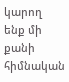կարող ենք մի քանի հիմնական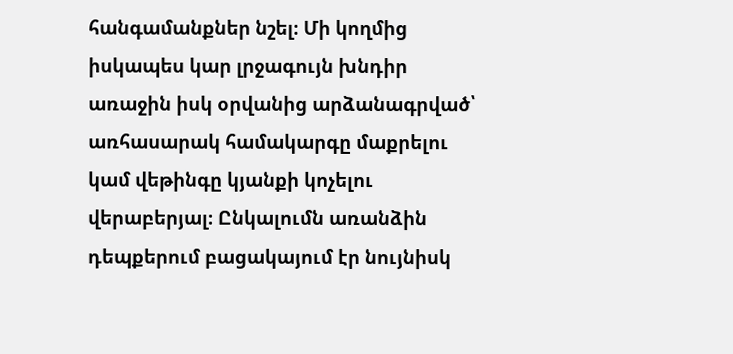հանգամանքներ նշել։ Մի կողմից իսկապես կար լրջագույն խնդիր առաջին իսկ օրվանից արձանագրված՝ առհասարակ համակարգը մաքրելու կամ վեթինգը կյանքի կոչելու վերաբերյալ։ Ընկալումն առանձին դեպքերում բացակայում էր նույնիսկ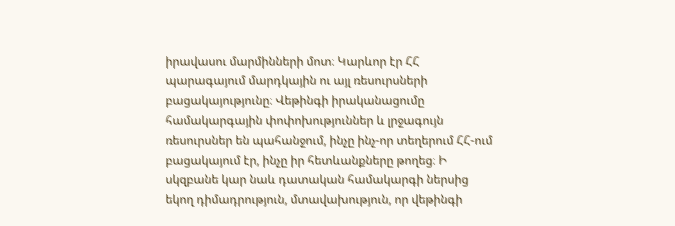իրավասու մարմինների մոտ։ Կարևոր էր ՀՀ պարագայում մարդկային ու այլ ռեսուրսների բացակայությունը։ Վեթինգի իրականացումը համակարգային փոփոխություններ և լրջագույն ռեսուրսներ են պահանջում, ինչը ինչ-որ տեղերում ՀՀ-ում բացակայում էր, ինչը իր հետևանքները թողեց։ Ի սկզբանե կար նաև դատական համակարգի ներսից եկող դիմադրություն, մտավախություն, որ վեթինգի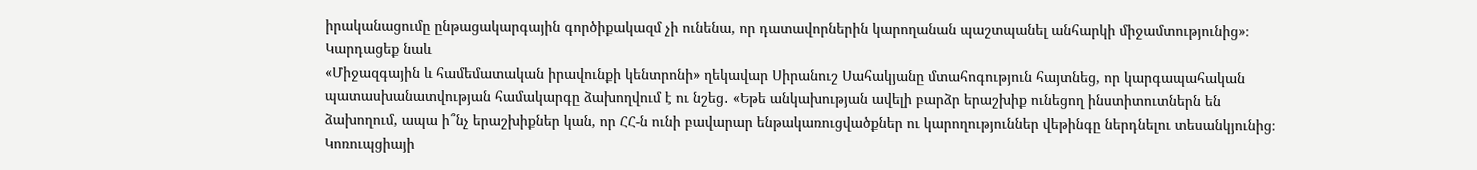իրականացումը ընթացակարգային գործիքակազմ չի ունենա, որ դատավորներին կարողանան պաշտպանել անհարկի միջամտությունից»։
Կարդացեք նաև
«Միջազգային և համեմատական իրավունքի կենտրոնի» ղեկավար Սիրանուշ Սահակյանը մտահոգություն հայտնեց, որ կարգապահական պատասխանատվության համակարգը ձախողվում է ու նշեց․ «Եթե անկախության ավելի բարձր երաշխիք ունեցող ինստիտուտներն են ձախողում, ապա ի՞նչ երաշխիքներ կան, որ ՀՀ-ն ունի բավարար ենթակառուցվածքներ ու կարողություններ վեթինգը ներդնելու տեսանկյունից։ Կոռուպցիայի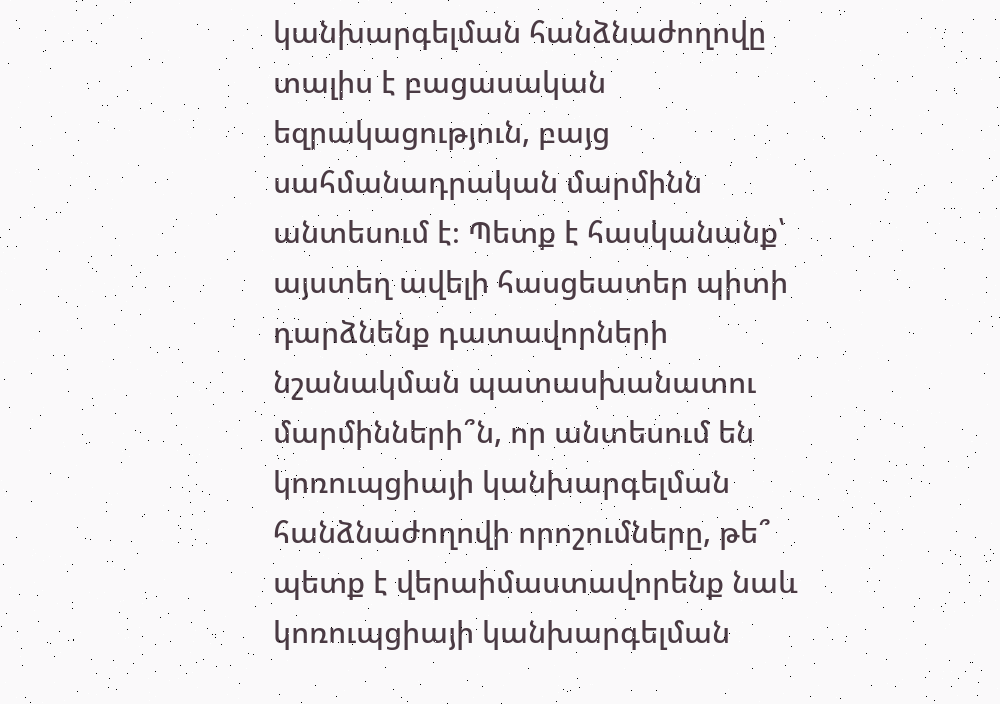կանխարգելման հանձնաժողովը տալիս է բացասական եզրակացություն, բայց սահմանադրական մարմինն անտեսում է։ Պետք է հասկանանք՝ այստեղ ավելի հասցեատեր պիտի դարձնենք դատավորների նշանակման պատասխանատու մարմինների՞ն, որ անտեսում են կոռուպցիայի կանխարգելման հանձնաժողովի որոշումները, թե՞ պետք է վերաիմաստավորենք նաև կոռուպցիայի կանխարգելման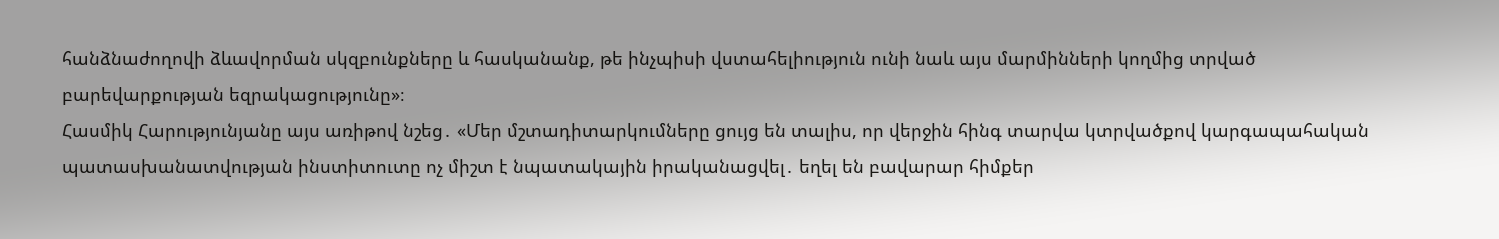հանձնաժողովի ձևավորման սկզբունքները և հասկանանք, թե ինչպիսի վստահելիություն ունի նաև այս մարմինների կողմից տրված բարեվարքության եզրակացությունը»։
Հասմիկ Հարությունյանը այս առիթով նշեց․ «Մեր մշտադիտարկումները ցույց են տալիս, որ վերջին հինգ տարվա կտրվածքով կարգապահական պատասխանատվության ինստիտուտը ոչ միշտ է նպատակային իրականացվել․ եղել են բավարար հիմքեր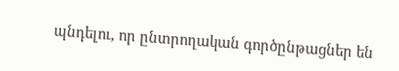պնդելու, որ ընտրողական գործընթացներ են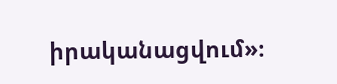իրականացվում»։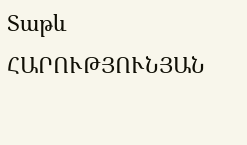Տաթև ՀԱՐՈՒԹՅՈՒՆՅԱՆ